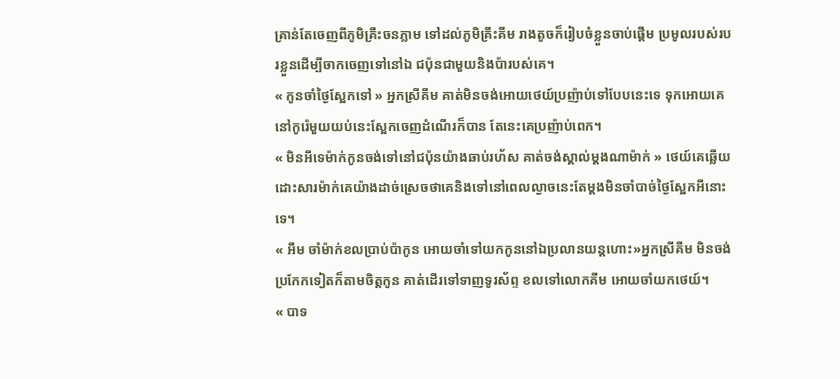គ្រាន់តែចេញពីភូមិគ្រឹះចនភ្លាម ទៅដល់ភូមិគ្រឹះគីម រាងតូចក៏រៀបចំខ្លួនចាប់ផ្ដេីម ប្រមូលរបស់របរខ្លួនដេីម្បីចាកចេញទៅនៅឯ ជប៉ុនជាមួយនិងប៉ារបស់គេ។
« កូនចាំថ្ងៃស្អែកទៅ » អ្នកស្រីគីម គាត់មិនចង់អោយថេយ៍ប្រញ៉ាប់ទៅបែបនេះទេ ទុកអោយគេនៅកូរ៉េមួយយប់នេះស្អែកចេញដំណេីរក៏បាន តែនេះគេប្រញ៉ាប់ពេក។
« មិនអីទេម៉ាក់កូនចង់ទៅនៅជប៉ុនយ៉ាងឆាប់រហ័ស គាត់ចង់ស្គាល់ម្ដងណាម៉ាក់ » ថេយ៍គេឆ្លេីយដោះសារម៉ាក់គេយ៉ាងដាច់ស្រេចថាគេនិងទៅនៅពេលល្ងាចនេះតែម្ដងមិនចាំបាច់ថ្ងៃស្អែកអីនោះទេ។
« អឹម ចាំម៉ាក់ខលប្រាប់ប៉ាកូន អោយចាំទៅយកកូននៅឯប្រលានយន្តហោះ»អ្នកស្រីគីម មិនចង់ប្រកែកទៀតក៏តាមចិត្តកូន គាត់ដេីរទៅទាញទូរស័ព្ទ ខលទៅលោកគីម អោយចាំយកថេយ៍។
« បាទ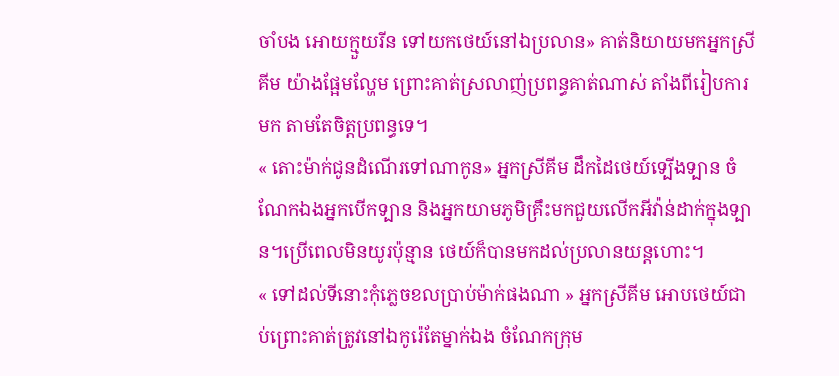ចាំបង អោយក្មួយរីន ទៅយកថេយ៍នៅឯប្រលាន» គាត់និយាយមកអ្នកស្រីគីម យ៉ាងផ្អែមល្ហែម ព្រោះគាត់ស្រលាញ់ប្រពន្ធគាត់ណាស់ តាំងពីរៀបការមក តាមតែចិត្តប្រពន្ធទេ។
« តោះម៉ាក់ជូនដំណេីរទៅណាកូន» អ្នកស្រីគីម ដឹកដៃថេយ៍ទ្បេីងទ្បាន ចំណែកឯងអ្នកបេីកទ្បាន និងអ្នកយាមភូមិគ្រឹះមកជួយលេីកអីវ៉ាន់ដាក់ក្នុងទ្បាន។ប្រេីពេលមិនយូរប៉ុន្មាន ថេយ៍ក៏បានមកដល់ប្រលានយន្តហោះ។
« ទៅដល់ទីនោះកុំភ្លេចខលប្រាប់ម៉ាក់ផងណា » អ្នកស្រីគីម អោបថេយ៍ជាប់ព្រោះគាត់ត្រូវនៅឯកូរ៉េតែម្នាក់ឯង ចំណែកក្រុម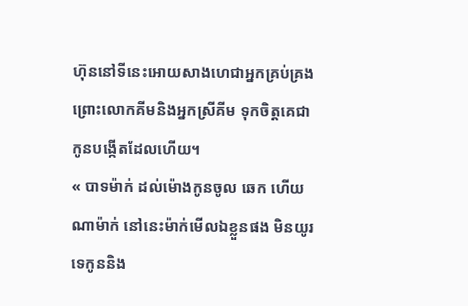ហ៊ុននៅទីនេះអោយសាងហេជាអ្នកគ្រប់គ្រង ព្រោះលោកគីមនិងអ្នកស្រីគីម ទុកចិត្តគេជាកូនបង្កេីតដែលហេីយ។
« បាទម៉ាក់ ដល់ម៉ោងកូនចូល ឆេក ហេីយ ណាម៉ាក់ នៅនេះម៉ាក់មេីលឯខ្លួនផង មិនយូរទេកូននិង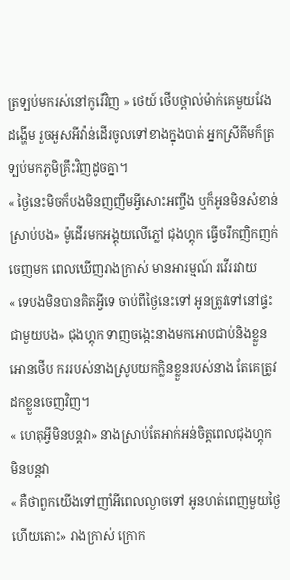ត្រទ្បប់មករស់នៅកូរ៉េវិញ » ថេយ៍ ថេីបថ្ពាល់ម៉ាក់គេមួយវែងដង្ហេីម រួចអួសអីវ៉ាន់ដេីរចូលទៅខាងក្នុងបាត់ អ្នកស្រីគីមក៏ត្រទ្បប់មកភូមិគ្រឹះវិញដូចគ្នា។
« ថ្ងៃនេះមិចក៏បងមិនញញឹមអ្វីសោះអញ្ចឹង ឬក៏អូនមិនសំខាន់ស្រាប់បង» ម៉ូដេីរមកអង្គុយលេីភ្លៅ ជុងហ្គុក ធ្វេីចរឹកញិកញក់ចេញមក ពេលឃេីញរាងក្រាស់ មានអារម្មណ៍ រវេីររវាយ
« ទេបងមិនបានគិតអ្វីទេ ចាប់ពីថ្ងៃនេះទៅ អូនត្រូវទៅនៅផ្ទះជាមួយបង» ជុងហ្គុក ទាញចង្កេះនាងមកអោបជាប់និងខ្លួន អោនថេីប កររបស់នាងស្រូបយកក្លិនខ្លួនរបស់នាង តែគេត្រូវដកខ្លួនចេញវិញ។
« ហេតុអ្វីមិនបន្តវា» នាងស្រាប់តែអាក់អន់ចិត្តពេលជុងហ្គុក មិនបន្តវា
« គឺថាពួកយេីងទៅញាំអីពេលល្ងាចទៅ អូនហត់ពេញមួយថ្ងៃហេីយតោះ» រាងក្រាស់ ក្រោក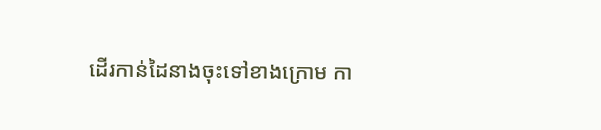ដេីរកាន់ដៃនាងចុះទៅខាងក្រោម កា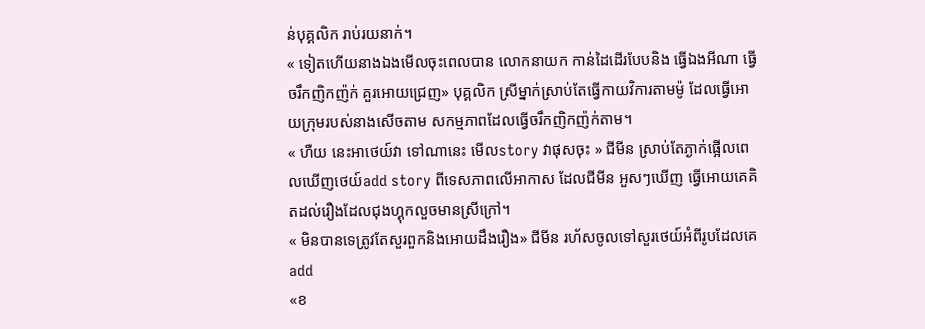ន់បុគ្គលិក រាប់រយនាក់។
« ទៀតហេីយនាងឯងមេីលចុះពេលបាន លោកនាយក កាន់ដៃដេីរបែបនិង ធ្វេីឯងអីណា ធ្វេីចរឹកញិកញ៉ក់ គួរអោយជ្រេញ» បុគ្គលិក ស្រីម្នាក់ស្រាប់តែធ្វេីកាយវិការតាមម៉ូ ដែលធ្វេីអោយក្រុមរបស់នាងសេីចតាម សកម្មភាពដែលធ្វេីចរឹកញិកញ៉ក់តាម។
« ហឺយ នេះអាថេយ៍វា ទៅណានេះ មេីលstory វាផុសចុះ » ជីមីន ស្រាប់តែភ្ងាក់ផ្អេីលពេលឃេីញថេយ៍add story ពីទេសភាពលេីអាកាស ដែលជីមីន អួសៗឃេីញ ធ្វេីអោយគេគិតដល់រឿងដែលជុងហ្គុកលួចមានស្រីក្រៅ។
« មិនបានទេត្រូវតែសួរពួកនិងអោយដឹងរឿង» ជីមីន រហ័សចូលទៅសួរថេយ៍អំពីរូបដែលគេadd
«ខ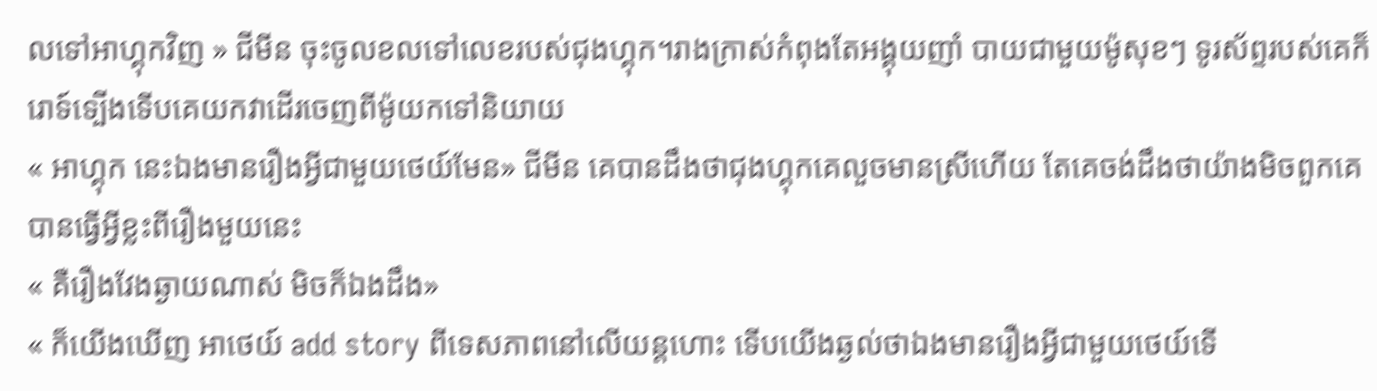លទៅអាហ្គុកវិញ » ជីមីន ចុះចូលខលទៅលេខរបស់ជុងហ្គុក។រាងក្រាស់កំពុងតែអង្គុយញាំ បាយជាមួយម៉ូសុខៗ ទូរស័ព្ទរបស់គេក៏រោទ៍ទ្បេីងទេីបគេយកវាដេីរចេញពីម៉ូយកទៅនិយាយ
« អាហ្គុក នេះឯងមានរឿងអ្វីជាមួយថេយ៍មែន» ជីមីន គេបានដឹងថាជុងហ្គុកគេលួចមានស្រីហេីយ តែគេចង់ដឹងថាយ៉ាងមិចពួកគេបានធ្វេីអ្វីខ្លះពីរឿងមួយនេះ
« គឺរឿងវែងឆ្ងាយណាស់ មិចក៏ឯងដឹង»
« ក៏យេីងឃេីញ អាថេយ៍ add story ពីទេសភាពនៅលេីយន្តហោះ ទេីបយេីងឆ្ងល់ថាឯងមានរឿងអ្វីជាមួយថេយ៍ទេី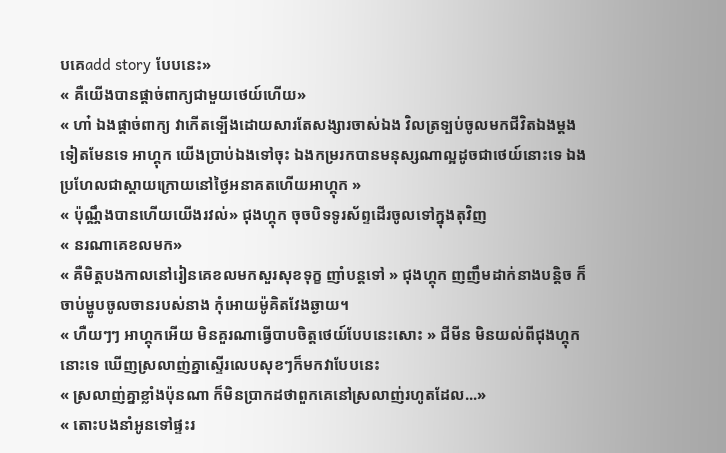បគេadd story បែបនេះ»
« គឺយេីងបានផ្ដាច់ពាក្យជាមួយថេយ៍ហេីយ»
« ហា៎ ឯងផ្ដាច់ពាក្យ វាកេីតទ្បេីងដោយសារតែសង្សារចាស់ឯង វិលត្រទ្បប់ចូលមកជីវិតឯងម្ដងទៀតមែនទេ អាហ្គុក យេីងប្រាប់ឯងទៅចុះ ឯងកម្ររកបានមនុស្សណាល្អដូចជាថេយ៍នោះទេ ឯងប្រហែលជាស្ដាយក្រោយនៅថ្ងៃអនាគតហេីយអាហ្គុក »
« ប៉ុណ្ណឹងបានហេីយយេីងរវល់» ជុងហ្គុក ចុចបិទទូរស័ព្ទដេីរចូលទៅក្នុងតុវិញ
« នរណាគេខលមក»
« គឺមិត្តបងកាលនៅរៀនគេខលមកសួរសុខទុក្ខ ញាំបន្តទៅ » ជុងហ្គុក ញញឹមដាក់នាងបន្តិច ក៏ចាប់ម្ហូបចូលចានរបស់នាង កុំអោយម៉ូគិតវែងឆ្ងាយ។
« ហឺយៗៗ អាហ្គុកអេីយ មិនគួរណាធ្វេីបាបចិត្តថេយ៍បែបនេះសោះ » ជីមីន មិនយល់ពីជុងហ្គុកនោះទេ ឃេីញស្រលាញ់គ្នាស្ទេីរលេបសុខៗក៏មកវាបែបនេះ
« ស្រលាញ់គ្នាខ្លាំងប៉ុនណា ក៏មិនប្រាកដថាពួកគេនៅស្រលាញ់រហូតដែល...»
« តោះបងនាំអូនទៅផ្ទះរ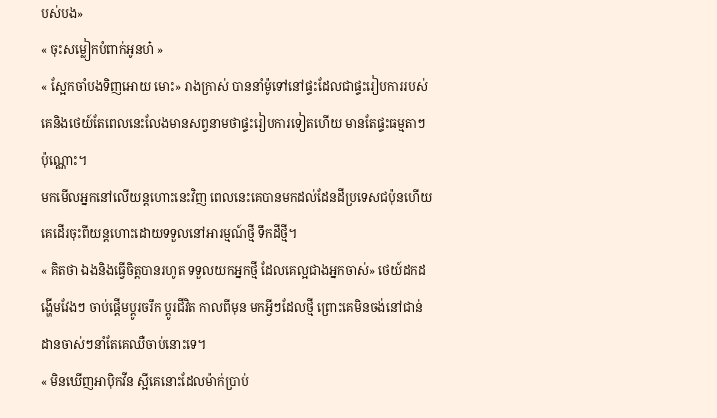បស់បង»
« ចុះសម្លៀកបំពាក់អូនហ៎ »
« ស្អែកចាំបងទិញអោយ មោះ» រាងក្រាស់ បាននាំម៉ូទៅនៅផ្ទះដែលជាផ្ទះរៀបការរបស់គេនិងថេយ៍តែពេលនេះលែងមានសព្វនាមថាផ្ទះរៀបការទៀតហេីយ មានតែផ្ទះធម្មតាៗប៉ុណ្ណោះ។
មកមេីលអ្នកនៅលេីយន្តហោះនេះវិញ ពេលនេះគេបានមកដល់ដែនដីប្រទេសជប៉ុនហេីយ គេដេីរចុះពីយន្តហោះដោយទទួលនៅអារម្មណ៍ថ្មី ទឹកដីថ្មី។
« គិតថា ឯងនិងធ្វេីចិត្តបានរហូត ទទួលយកអ្នកថ្មី ដែលគេល្អជាងអ្នកចាស់» ថេយ៍ដកដង្ហេីមវែងៗ ចាប់ផ្ដេីមប្ដូរចរឹក ប្ដូរជីវិត កាលពីមុន មកអ្វីៗដែលថ្មី ព្រោះគេមិនចង់នៅជាន់ដានចាស់ៗនាំតែគេឈឺចាប់នោះទេ។
« មិនឃេីញអាបុិកវីន ស្អីគេនោះដែលម៉ាក់ប្រាប់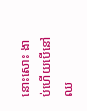នោះសោះ ងាប់ហេីយបេីនៅឈ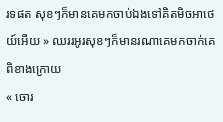រទផត សុខៗក៏មានគេមកចាប់ឯងទៅគិតមិចអាថេយ៍អេីយ » ឈររអូរសុខៗក៏មានរណាគេមកចាក់គេពិខាងក្រោយ
« ចោរ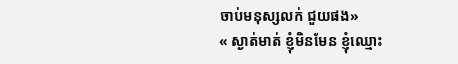ចាប់មនុស្សលក់ ជួយផង»
« ស្ងាត់មាត់ ខ្ញុំមិនមែន ខ្ញុំឈ្មោះ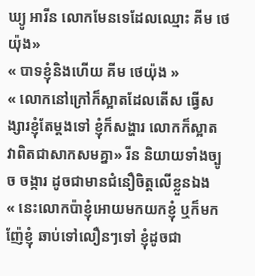ឃ្យូ អារីន លោកមែនទេដែលឈ្មោះ គីម ថេយ៉ុង»
« បាទខ្ញុំនិងហេីយ គីម ថេយ៉ុង »
« លោកនៅក្រៅក៏ស្អាតដែលតេីស ធ្វេីសង្សារខ្ញុំតែម្ដងទៅ ខ្ញុំក៏សង្ហារ លោកក៏ស្អាត វាពិតជាសាកសមគ្នា» រីន និយាយទាំងច្បូច ចង្ការ ដូចជាមានជំនឿចិត្តលេីខ្លួនឯង
« នេះលោកប៉ាខ្ញុំអោយមកយកខ្ញុំ ឬក៏មកញ៉ែខ្ញុំ ឆាប់ទៅលឿនៗទៅ ខ្ញុំដូចជា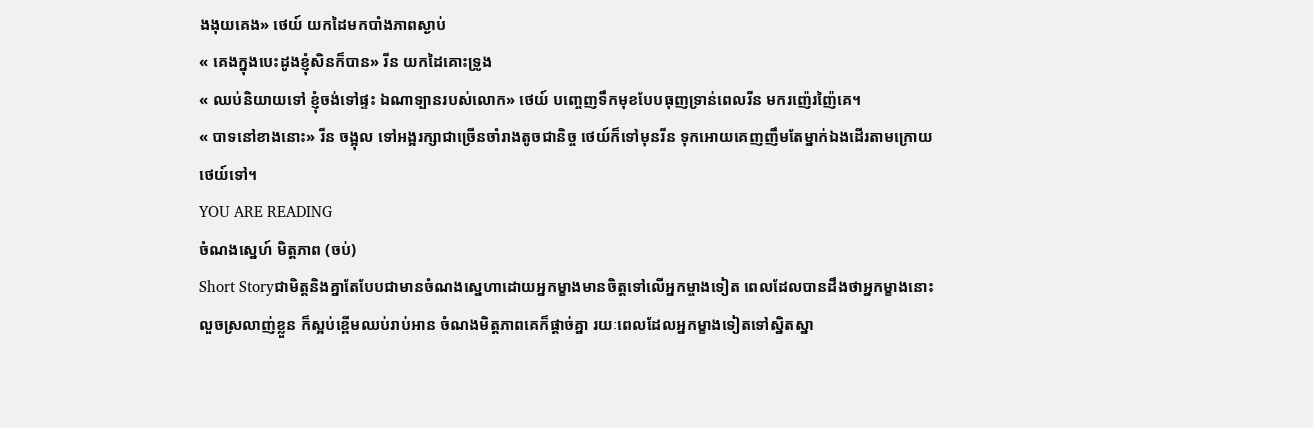ងងុយគេង» ថេយ៍ យកដៃមកបាំងភាពស្ងាប់
« គេងក្នុងបេះដូងខ្ញុំសិនក៏បាន» រីន យកដៃគោះទ្រូង
« ឈប់និយាយទៅ ខ្ញុំចង់ទៅផ្ទះ ឯណាទ្បានរបស់លោក» ថេយ៍ បញ្ចេញទឹកមុខបែបធុញទ្រាន់ពេលរីន មករញ៉េរញ៉ៃគេ។
« បាទនៅខាងនោះ» រីន ចង្អុល ទៅអង្អរក្សាជាច្រេីនចាំរាងតូចជានិច្ច ថេយ៍ក៏ទៅមុនរីន ទុកអោយគេញញឹមតែម្នាក់ឯងដេីរតាមក្រោយថេយ៍ទៅ។
YOU ARE READING
ចំណងស្នេហ៍ មិត្តភាព (ចប់)
Short Storyជាមិត្តនិងគ្នាតែបែបជាមានចំណងស្នេហាដោយអ្នកម្ខាងមានចិត្តទៅលេីអ្នកម្ចាងទៀត ពេលដែលបានដឹងថាអ្នកម្ខាងនោះលួចស្រលាញ់ខ្លួន ក៏ស្អប់ខ្ពេីមឈប់រាប់អាន ចំណងមិត្តភាពគេក៏ផ្ដាច់គ្នា រយៈពេលដែលអ្នកម្ខាងទៀតទៅស្និតស្នា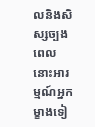លនិងសិស្សច្បង ពេលនោះអារម្មណ៍អ្នកម្ខាងទៀ